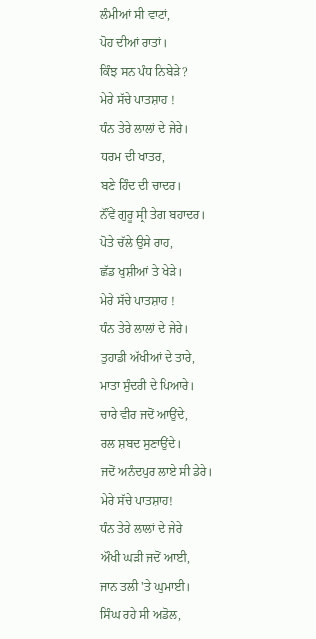ਲੰਮੀਆਂ ਸੀ ਵਾਟਾਂ,
ਪੋਹ ਦੀਆਂ ਰਾਤਾਂ।
ਕਿੰਝ ਸਨ ਪੰਧ ਨਿਬੇੜੇ?
ਮੇਰੇ ਸੱਚੇ ਪਾਤਸ਼ਾਹ !
ਧੰਨ ਤੇਰੇ ਲਾਲਾਂ ਦੇ ਜੇਰੇ।
ਧਰਮ ਦੀ ਖਾਤਰ,
ਬਣੇ ਹਿੰਦ ਦੀ ਚਾਦਰ।
ਨੌਂਵੇਂ ਗੁਰੂ ਸ੍ਰੀ ਤੇਗ ਬਹਾਦਰ।
ਪੋਤੇ ਚੱਲੇ ਉਸੇ ਰਾਹ,
ਛੱਡ ਖੁਸ਼ੀਆਂ ਤੇ ਖੇੜੇ।
ਮੇਰੇ ਸੱਚੇ ਪਾਤਸ਼ਾਹ !
ਧੰਨ ਤੇਰੇ ਲਾਲਾਂ ਦੇ ਜੇਰੇ।
ਤੁਹਾਡੀ ਅੱਖੀਆਂ ਦੇ ਤਾਰੇ,
ਮਾਤਾ ਸੁੰਦਰੀ ਦੇ ਪਿਆਰੇ।
ਚਾਰੇ ਵੀਰ ਜਦੋਂ ਆਉਂਦੇ,
ਰਲ ਸ਼ਬਦ ਸੁਣਾਉਂਦੇ।
ਜਦੋਂ ਅਨੰਦਪੁਰ ਲਾਏ ਸੀ ਡੇਰੇ।
ਮੇਰੇ ਸੱਚੇ ਪਾਤਸ਼ਾਹ!
ਧੰਨ ਤੇਰੇ ਲਾਲਾਂ ਦੇ ਜੇਰੇ
ਔਖੀ ਘੜੀ ਜਦੋਂ ਆਈ,
ਜਾਨ ਤਲੀ 'ਤੇ ਘੁਮਾਈ।
ਸਿੰਘ ਰਹੇ ਸੀ ਅਡੋਲ,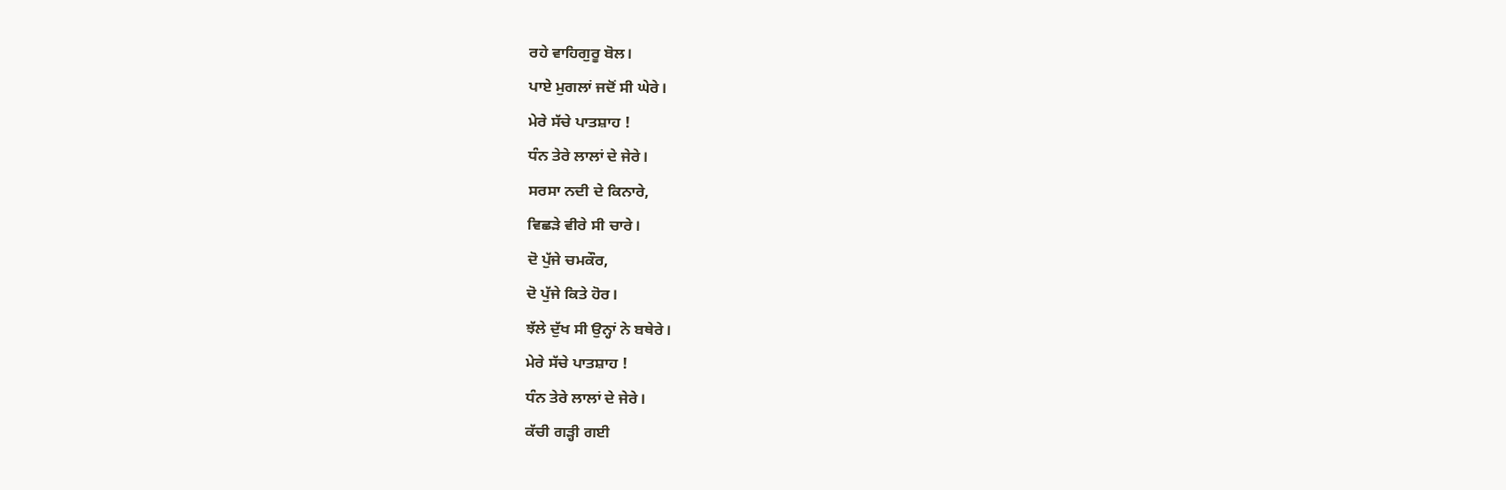ਰਹੇ ਵਾਹਿਗੁਰੂ ਬੋਲ।
ਪਾਏ ਮੁਗਲਾਂ ਜਦੋਂ ਸੀ ਘੇਰੇ।
ਮੇਰੇ ਸੱਚੇ ਪਾਤਸ਼ਾਹ !
ਧੰਨ ਤੇਰੇ ਲਾਲਾਂ ਦੇ ਜੇਰੇ।
ਸਰਸਾ ਨਦੀ ਦੇ ਕਿਨਾਰੇ,
ਵਿਛੜੇ ਵੀਰੇ ਸੀ ਚਾਰੇ।
ਦੋ ਪੁੱਜੇ ਚਮਕੌਰ,
ਦੋ ਪੁੱਜੇ ਕਿਤੇ ਹੋਰ।
ਝੱਲੇ ਦੁੱਖ ਸੀ ਉਨ੍ਹਾਂ ਨੇ ਬਥੇਰੇ।
ਮੇਰੇ ਸੱਚੇ ਪਾਤਸ਼ਾਹ !
ਧੰਨ ਤੇਰੇ ਲਾਲਾਂ ਦੇ ਜੇਰੇ।
ਕੱਚੀ ਗੜ੍ਹੀ ਗਈ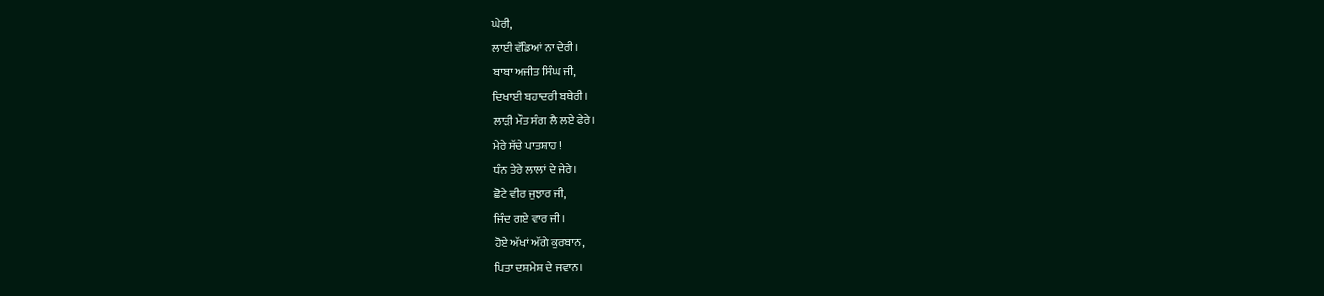ਘੇਰੀ,
ਲਾਈ ਵੱਡਿਆਂ ਨਾ ਦੇਰੀ।
ਬਾਬਾ ਅਜੀਤ ਸਿੰਘ ਜੀ,
ਦਿਖਾਈ ਬਹਾਦਰੀ ਬਥੇਰੀ।
ਲਾੜੀ ਮੌਤ ਸੰਗ ਲੈ ਲਏ ਫੇਰੇ।
ਮੇਰੇ ਸੱਚੇ ਪਾਤਸ਼ਾਹ !
ਧੰਨ ਤੇਰੇ ਲਾਲਾਂ ਦੇ ਜੇਰੇ।
ਛੋਟੇ ਵੀਰ ਜੁਝਾਰ ਜੀ,
ਜਿੰਦ ਗਏ ਵਾਰ ਜੀ।
ਹੋਏ ਅੱਖਾਂ ਅੱਗੇ ਕੁਰਬਾਨ,
ਪਿਤਾ ਦਸ਼ਮੇਸ਼ ਦੇ ਜਵਾਨ।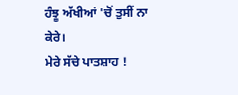ਹੰਝੂ ਅੱਖੀਆਂ 'ਚੋਂ ਤੁਸੀਂ ਨਾ ਕੇਰੇ।
ਮੇਰੇ ਸੱਚੇ ਪਾਤਸ਼ਾਹ !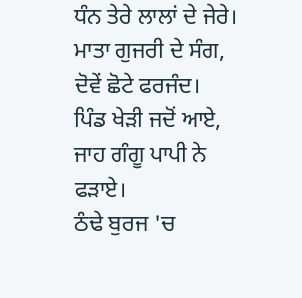ਧੰਨ ਤੇਰੇ ਲਾਲਾਂ ਦੇ ਜੇਰੇ।
ਮਾਤਾ ਗੁਜਰੀ ਦੇ ਸੰਗ,
ਦੋਵੇਂ ਛੋਟੇ ਫਰਜੰਦ।
ਪਿੰਡ ਖੇੜੀ ਜਦੋਂ ਆਏ,
ਜਾਹ ਗੰਗੂ ਪਾਪੀ ਨੇ ਫੜਾਏ।
ਠੰਢੇ ਬੁਰਜ 'ਚ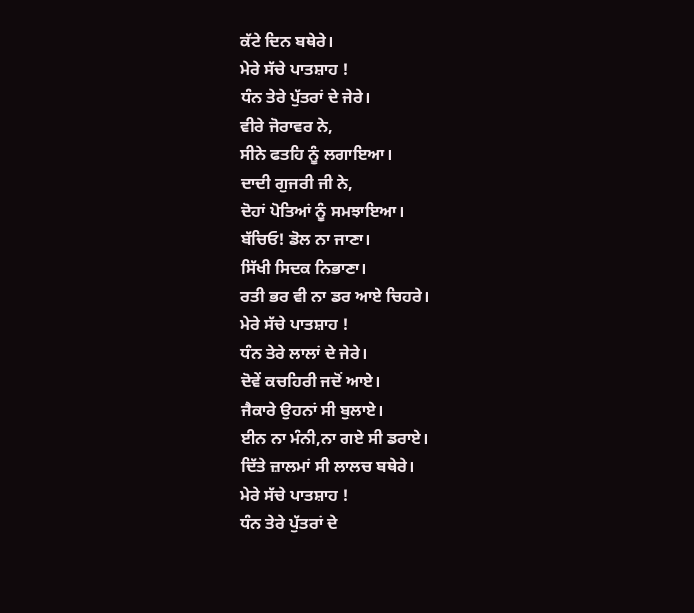ਕੱਟੇ ਦਿਨ ਬਥੇਰੇ।
ਮੇਰੇ ਸੱਚੇ ਪਾਤਸ਼ਾਹ !
ਧੰਨ ਤੇਰੇ ਪੁੱਤਰਾਂ ਦੇ ਜੇਰੇ।
ਵੀਰੇ ਜੋਰਾਵਰ ਨੇ,
ਸੀਨੇ ਫਤਹਿ ਨੂੰ ਲਗਾਇਆ।
ਦਾਦੀ ਗੁਜਰੀ ਜੀ ਨੇ,
ਦੋਹਾਂ ਪੋਤਿਆਂ ਨੂੰ ਸਮਝਾਇਆ।
ਬੱਚਿਓ! ਡੋਲ ਨਾ ਜਾਣਾ।
ਸਿੱਖੀ ਸਿਦਕ ਨਿਭਾਣਾ।
ਰਤੀ ਭਰ ਵੀ ਨਾ ਡਰ ਆਏ ਚਿਹਰੇ।
ਮੇਰੇ ਸੱਚੇ ਪਾਤਸ਼ਾਹ !
ਧੰਨ ਤੇਰੇ ਲਾਲਾਂ ਦੇ ਜੇਰੇ।
ਦੋਵੇਂ ਕਚਹਿਰੀ ਜਦੋਂ ਆਏ।
ਜੈਕਾਰੇ ਉਹਨਾਂ ਸੀ ਬੁਲਾਏ।
ਈਨ ਨਾ ਮੰਨੀ,ਨਾ ਗਏ ਸੀ ਡਰਾਏ।
ਦਿੱਤੇ ਜ਼ਾਲਮਾਂ ਸੀ ਲਾਲਚ ਬਥੇਰੇ।
ਮੇਰੇ ਸੱਚੇ ਪਾਤਸ਼ਾਹ !
ਧੰਨ ਤੇਰੇ ਪੁੱਤਰਾਂ ਦੇ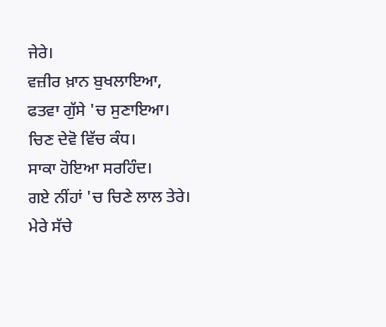ਜੇਰੇ।
ਵਜ਼ੀਰ ਖ਼ਾਨ ਬੁਖਲਾਇਆ,
ਫਤਵਾ ਗੁੱਸੇ 'ਚ ਸੁਣਾਇਆ।
ਚਿਣ ਦੇਵੋ ਵਿੱਚ ਕੰਧ।
ਸਾਕਾ ਹੋਇਆ ਸਰਹਿੰਦ।
ਗਏ ਨੀਂਹਾਂ 'ਚ ਚਿਣੇ ਲਾਲ ਤੇਰੇ।
ਮੇਰੇ ਸੱਚੇ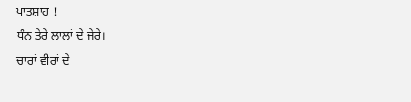ਪਾਤਸ਼ਾਹ !
ਧੰਨ ਤੇਰੇ ਲਾਲਾਂ ਦੇ ਜੇਰੇ।
ਚਾਰਾਂ ਵੀਰਾਂ ਦੇ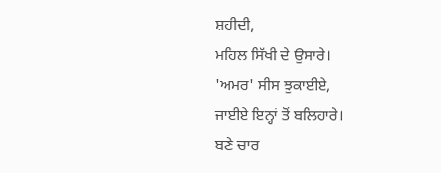ਸ਼ਹੀਦੀ,
ਮਹਿਲ ਸਿੱਖੀ ਦੇ ਉਸਾਰੇ।
'ਅਮਰ' ਸੀਸ ਝੁਕਾਈਏ,
ਜਾਈਏ ਇਨ੍ਹਾਂ ਤੋਂ ਬਲਿਹਾਰੇ।
ਬਣੇ ਚਾਰ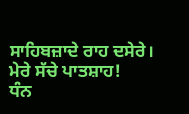ਸਾਹਿਬਜ਼ਾਦੇ ਰਾਹ ਦਸੇਰੇ।
ਮੇਰੇ ਸੱਚੇ ਪਾਤਸ਼ਾਹ!
ਧੰਨ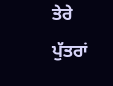ਤੇਰੇ ਪੁੱਤਰਾਂ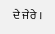ਦੇ ਜੇਰੇ ।